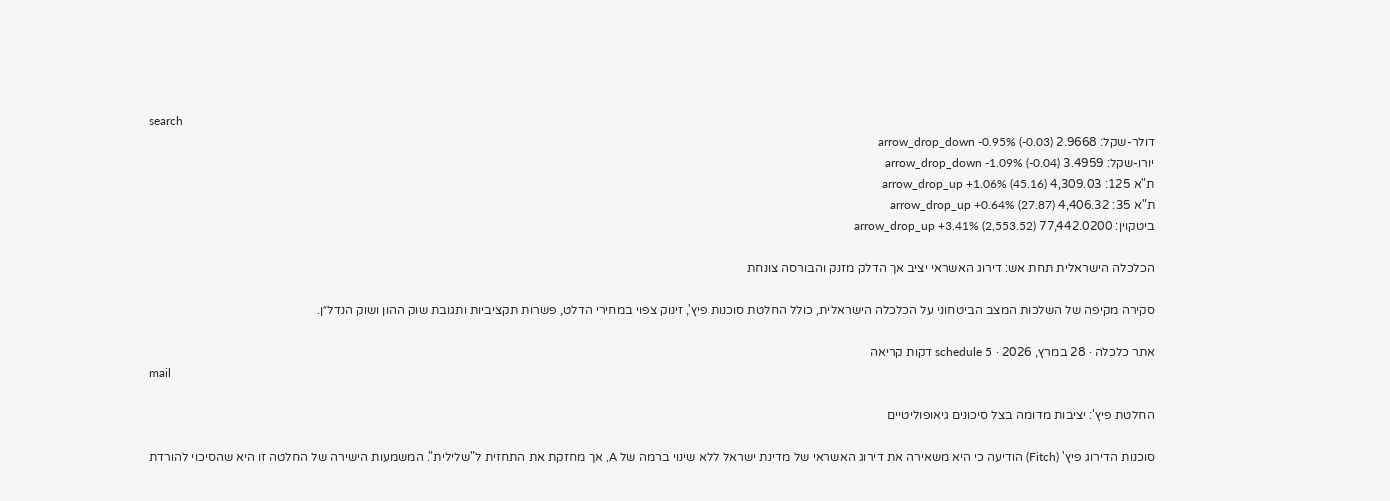search
דולר-שקל: 2.9668 arrow_drop_down -0.95% (-0.03)
יורו-שקל: 3.4959 arrow_drop_down -1.09% (-0.04)
ת"א 125: 4,309.03 arrow_drop_up +1.06% (45.16)
ת"א 35: 4,406.32 arrow_drop_up +0.64% (27.87)
ביטקוין: 77,442.0200 arrow_drop_up +3.41% (2,553.52)

הכלכלה הישראלית תחת אש: דירוג האשראי יציב אך הדלק מזנק והבורסה צונחת

סקירה מקיפה של השלכות המצב הביטחוני על הכלכלה הישראלית, כולל החלטת סוכנות פיץ', זינוק צפוי במחירי הדלט, פשרות תקציביות ותגובת שוק ההון ושוק הנדל״ן.

אתר כלכלה · 28 במרץ, 2026 · schedule 5 דקות קריאה
mail

החלטת פיץ': יציבות מדומה בצל סיכונים גיאופוליטיים

סוכנות הדירוג פיץ' (Fitch) הודיעה כי היא משאירה את דירוג האשראי של מדינת ישראל ללא שינוי ברמה של A, אך מחזקת את התחזית ל"שלילית". המשמעות הישירה של החלטה זו היא שהסיכוי להורדת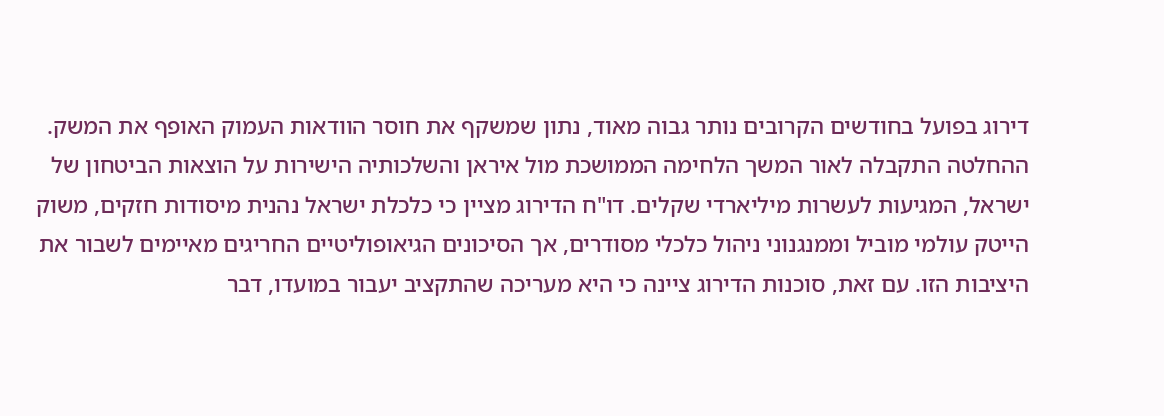דירוג בפועל בחודשים הקרובים נותר גבוה מאוד, נתון שמשקף את חוסר הוודאות העמוק האופף את המשק. ההחלטה התקבלה לאור המשך הלחימה הממושכת מול איראן והשלכותיה הישירות על הוצאות הביטחון של ישראל, המגיעות לעשרות מיליארדי שקלים. דו"ח הדירוג מציין כי כלכלת ישראל נהנית מיסודות חזקים, משוק הייטק עולמי מוביל וממנגנוני ניהול כלכלי מסודרים, אך הסיכונים הגיאופוליטיים החריגים מאיימים לשבור את היציבות הזו. עם זאת, סוכנות הדירוג ציינה כי היא מעריכה שהתקציב יעבור במועדו, דבר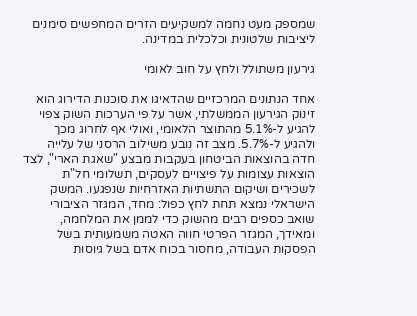שמספק מעט נחמה למשקיעים הזרים המחפשים סימנים ליציבות שלטונית וכלכלית במדינה.

גירעון משתולל ולחץ על חוב לאומי

אחד הנתונים המרכזיים שהדאיגו את סוכנות הדירוג הוא זינוק הגירעון הממשלתי, אשר על פי הערכות השוק צפוי להגיע ל-5.1% מהתוצר הלאומי, ואולי אף לחרוג מכך ולהגיע ל-5.7%. מצב זה נובע משילוב הרסני של עלייה חדה בהוצאות הביטחון בעקבות מבצע "שאגת הארי", לצד הוצאות עצומות על פיצויים לעסקים, תשלומי חל"ת לשכירים ושיקום התשתיות האזרחיות שנפגעו. המשק הישראלי נמצא תחת לחץ כפול: מחד, המגזר הציבורי שואב כספים רבים מהשוק כדי לממן את המלחמה, ומאידך, המגזר הפרטי חווה האטה משמעותית בשל הפסקות העבודה, מחסור בכוח אדם בשל גיוסות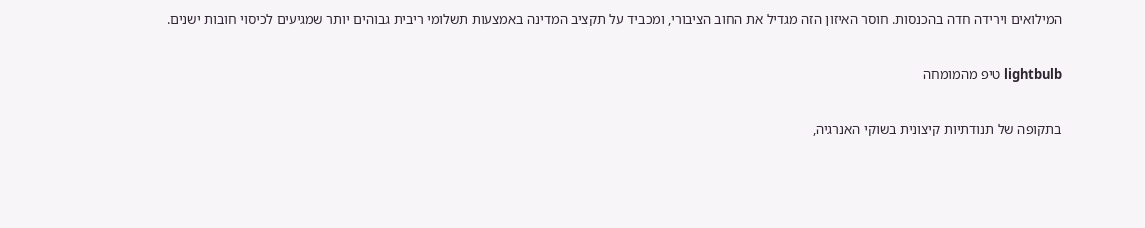המילואים וירידה חדה בהכנסות. חוסר האיזון הזה מגדיל את החוב הציבורי, ומכביד על תקציב המדינה באמצעות תשלומי ריבית גבוהים יותר שמגיעים לכיסוי חובות ישנים.

lightbulb טיפ מהמומחה

בתקופה של תנודתיות קיצונית בשוקי האנרגיה,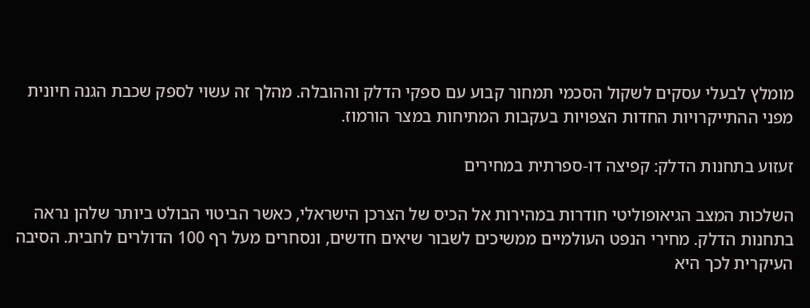מומלץ לבעלי עסקים לשקול הסכמי תמחור קבוע עם ספקי הדלק וההובלה. מהלך זה עשוי לספק שכבת הגנה חיונית מפני ההתייקרויות החדות הצפויות בעקבות המתיחות במצר הורמוז.

זעזוע בתחנות הדלק: קפיצה דו-ספרתית במחירים

השלכות המצב הגיאופוליטי חודרות במהירות אל הכיס של הצרכן הישראלי, כאשר הביטוי הבולט ביותר שלהן נראה בתחנות הדלק. מחירי הנפט העולמיים ממשיכים לשבור שיאים חדשים, ונסחרים מעל רף 100 הדולרים לחבית. הסיבה העיקרית לכך היא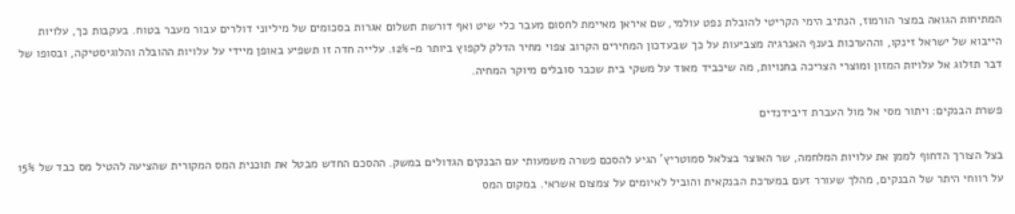המתיחות הגואה במצר הורמוז, הנתיב הימי הקריטי להובלת נפט עולמי, שם איראן מאיימת לחסום מעבר כלי שיט ואף דורשת תשלום אגרות בסכומים של מיליוני דולרים עבור מעבר בטוח. בעקבות כך, עלויות הייבוא של ישראל זינקו, וההערכות בענף האנרגיה מצביעות על כך שבעדכון המחירים הקרוב צפוי מחיר הדלק לקפוץ ביותר מ-12%. עלייה חדה זו תשפיע באופן מיידי על עלויות ההובלה והלוגיסטיקה, ובסופו של דבר תזלוג אל עלויות המזון ומוצרי הצריכה בחנויות, מה שיכביד מאוד על משקי בית שכבר סובלים מיוקר המחיה.

פשרת הבנקים: ויתור מסי אל מול העברת דיבידנדים

בצל הצורך הדחוף לממן את עלויות המלחמה, שר האוצר בצלאל סמוטריץ' הגיע להסכם פשרה משמעותי עם הבנקים הגדולים במשק. ההסכם החדש מבטל את תוכנית המס המקורית שהציעה להטיל מס כבד של 15% על רווחי היתר של הבנקים, מהלך שעורר זעם במערכת הבנקאית והוביל לאיומים על צמצום אשראי. במקום המס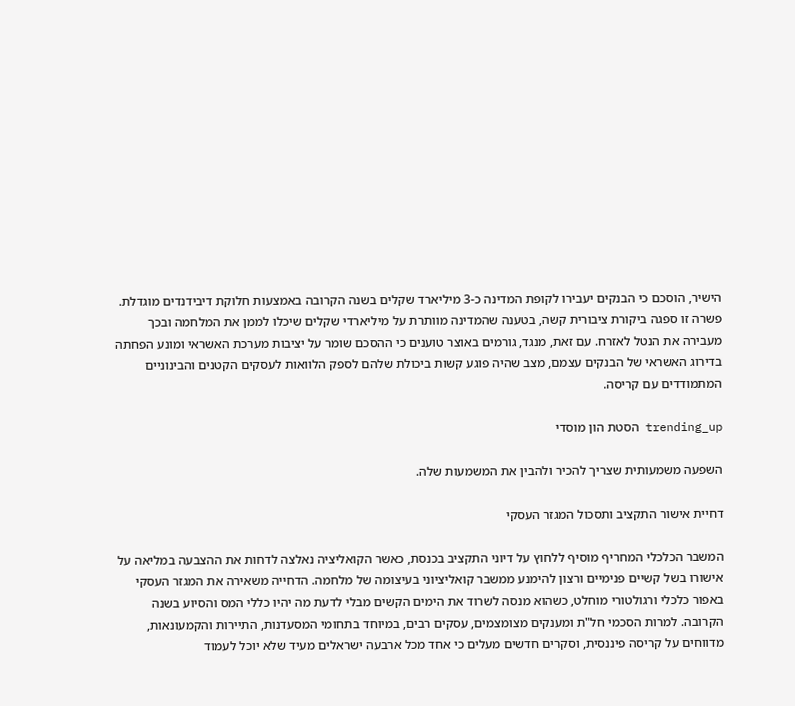הישיר, הוסכם כי הבנקים יעבירו לקופת המדינה כ-3 מיליארד שקלים בשנה הקרובה באמצעות חלוקת דיבידנדים מוגדלת. פשרה זו ספגה ביקורת ציבורית קשה, בטענה שהמדינה מוותרת על מיליארדי שקלים שיכלו לממן את המלחמה ובכך מעבירה את הנטל לאזרח. עם זאת, מנגד, גורמים באוצר טוענים כי ההסכם שומר על יציבות מערכת האשראי ומונע הפחתה בדירוג האשראי של הבנקים עצמם, מצב שהיה פוגע קשות ביכולת שלהם לספק הלוואות לעסקים הקטנים והבינוניים המתמודדים עם קריסה.

trending_up הסטת הון מוסדי

השפעה משמעותית שצריך להכיר ולהבין את המשמעות שלה.

דחיית אישור התקציב ותסכול המגזר העסקי

המשבר הכלכלי המחריף מוסיף ללחוץ על דיוני התקציב בכנסת, כאשר הקואליציה נאלצה לדחות את ההצבעה במליאה על אישורו בשל קשיים פנימיים ורצון להימנע ממשבר קואליציוני בעיצומה של מלחמה. הדחייה משאירה את המגזר העסקי באפור כלכלי ורגולטורי מוחלט, כשהוא מנסה לשרוד את הימים הקשים מבלי לדעת מה יהיו כללי המס והסיוע בשנה הקרובה. למרות הסכמי חל"ת ומענקים מצומצמים, עסקים רבים, במיוחד בתחומי המסעדנות, התיירות והקמעונאות, מדווחים על קריסה פיננסית, וסקרים חדשים מעלים כי אחד מכל ארבעה ישראלים מעיד שלא יוכל לעמוד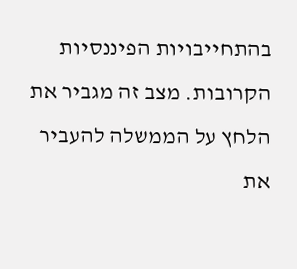בהתחייבויות הפיננסיות הקרובות. מצב זה מגביר את הלחץ על הממשלה להעביר את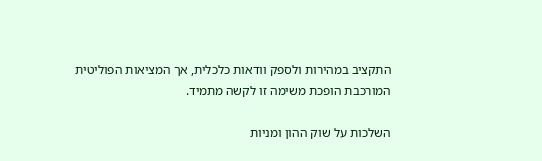התקציב במהירות ולספק וודאות כלכלית, אך המציאות הפוליטית המורכבת הופכת משימה זו לקשה מתמיד.

השלכות על שוק ההון ומניות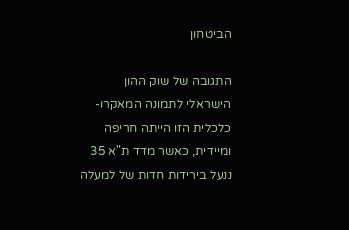הביטחון

התגובה של שוק ההון הישראלי לתמונה המאקרו-כלכלית הזו הייתה חריפה ומיידית, כאשר מדד ת"א 35 ננעל בירידות חדות של למעלה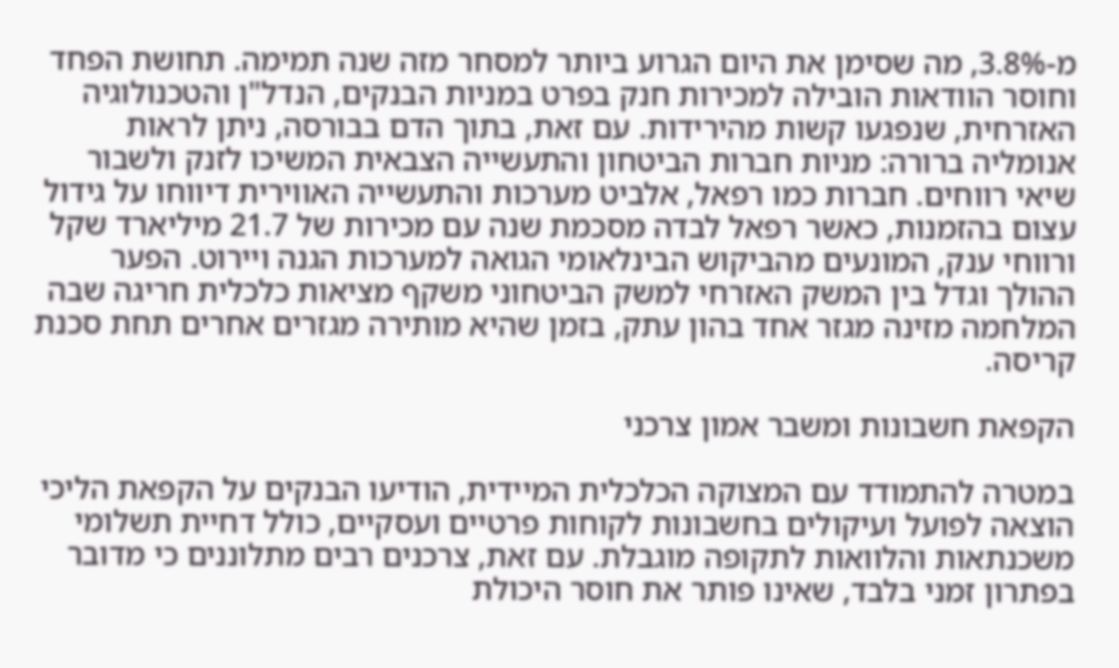מ-3.8%, מה שסימן את היום הגרוע ביותר למסחר מזה שנה תמימה. תחושת הפחד וחוסר הוודאות הובילה למכירות חנק בפרט במניות הבנקים, הנדל"ן והטכנולוגיה האזרחית, שנפגעו קשות מהירידות. עם זאת, בתוך הדם בבורסה, ניתן לראות אנומליה ברורה: מניות חברות הביטחון והתעשייה הצבאית המשיכו לזנק ולשבור שיאי רווחים. חברות כמו רפאל, אלביט מערכות והתעשייה האווירית דיווחו על גידול עצום בהזמנות, כאשר רפאל לבדה מסכמת שנה עם מכירות של 21.7 מיליארד שקל ורווחי ענק, המונעים מהביקוש הבינלאומי הגואה למערכות הגנה ויירוט. הפער ההולך וגדל בין המשק האזרחי למשק הביטחוני משקף מציאות כלכלית חריגה שבה המלחמה מזינה מגזר אחד בהון עתק, בזמן שהיא מותירה מגזרים אחרים תחת סכנת קריסה.

הקפאת חשבונות ומשבר אמון צרכני

במטרה להתמודד עם המצוקה הכלכלית המיידית, הודיעו הבנקים על הקפאת הליכי הוצאה לפועל ועיקולים בחשבונות לקוחות פרטיים ועסקיים, כולל דחיית תשלומי משכנתאות והלוואות לתקופה מוגבלת. עם זאת, צרכנים רבים מתלוננים כי מדובר בפתרון זמני בלבד, שאינו פותר את חוסר היכולת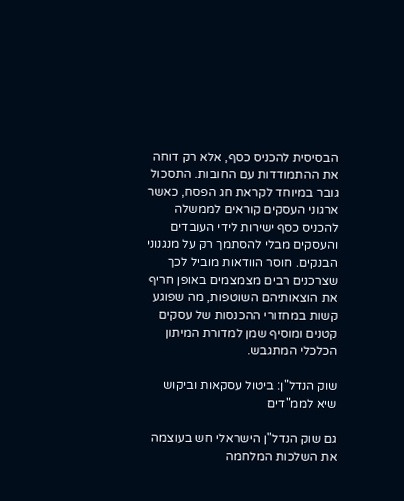הבסיסית להכניס כסף, אלא רק דוחה את ההתמודדות עם החובות. התסכול גובר במיוחד לקראת חג הפסח, כאשר ארגוני העסקים קוראים לממשלה להכניס כסף ישירות לידי העובדים והעסקים מבלי להסתמך רק על מנגנוני הבנקים. חוסר הוודאות מוביל לכך שצרכנים רבים מצמצמים באופן חריף את הוצאותיהם השוטפות, מה שפוגע קשות במחזורי ההכנסות של עסקים קטנים ומוסיף שמן למדורת המיתון הכלכלי המתגבש.

שוק הנדל"ן: ביטול עסקאות וביקוש שיא לממ"דים

גם שוק הנדל"ן הישראלי חש בעוצמה את השלכות המלחמה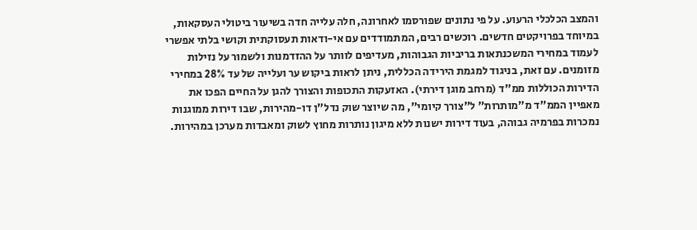והמצב הכלכלי הרעוע. על פי נתונים שפורסמו לאחרונה, חלה עלייה חדה בשיעור ביטולי העסקאות, במיוחד בפרויקטים חדשים. רוכשים רבים, המתמודדים עם אי-ודאות תעסוקתית וקושי בלתי אפשרי לעמוד במחירי המשכנתאות בריביות הגבוהות, מעדיפים לוותר על ההזדמנות ולשמור על נזילות מזומנים. עם זאת, בניגוד למגמת הירידה הכללית, ניתן לראות ביקוש ער ועלייה של עד 28% במחירי הדירות הכוללות ממ"ד (מרחב מוגן דירתי). האזעקות התכופות והצורך להגן על החיים הפכו את מאפיין הממ"ד מ"מותרות" ל"צורך קיומי", מה שיוצר שוק נדל"ן דו-מהירות, שבו דירות ממוגנות נמכרות בפרמיה גבוהה, בעוד דירות ישנות ללא מיגון נותרות מחוץ לשוק ומאבדות מערכן במהירות.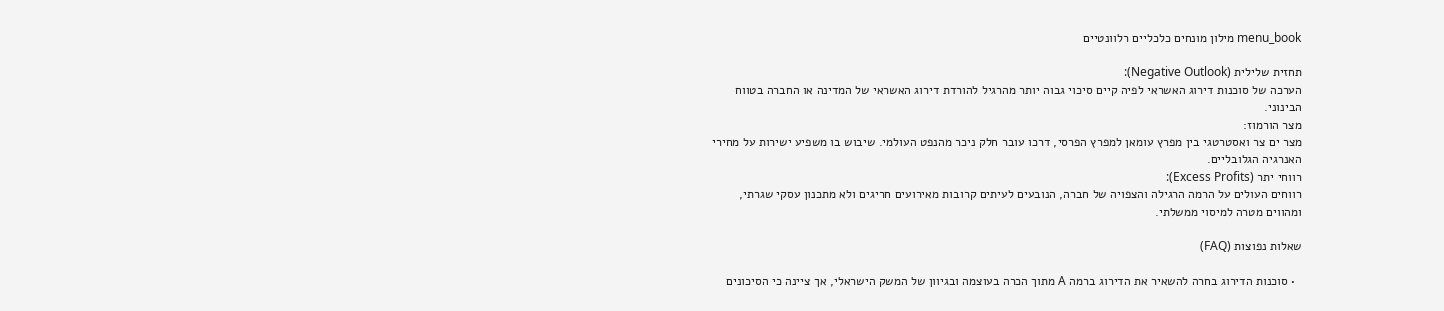menu_book מילון מונחים כלכליים רלוונטיים

תחזית שלילית (Negative Outlook):
הערכה של סוכנות דירוג האשראי לפיה קיים סיכוי גבוה יותר מהרגיל להורדת דירוג האשראי של המדינה או החברה בטווח הבינוני.
מצר הורמוז:
מצר ים צר ואסטרטגי בין מפרץ עומאן למפרץ הפרסי, דרכו עובר חלק ניכר מהנפט העולמי. שיבוש בו משפיע ישירות על מחירי האנרגיה הגלובליים.
רווחי יתר (Excess Profits):
רווחים העולים על הרמה הרגילה והצפויה של חברה, הנובעים לעיתים קרובות מאירועים חריגים ולא מתכנון עסקי שגרתי, ומהווים מטרה למיסוי ממשלתי.

שאלות נפוצות (FAQ)

  • סוכנות הדירוג בחרה להשאיר את הדירוג ברמה A מתוך הכרה בעוצמה ובגיוון של המשק הישראלי, אך ציינה כי הסיכונים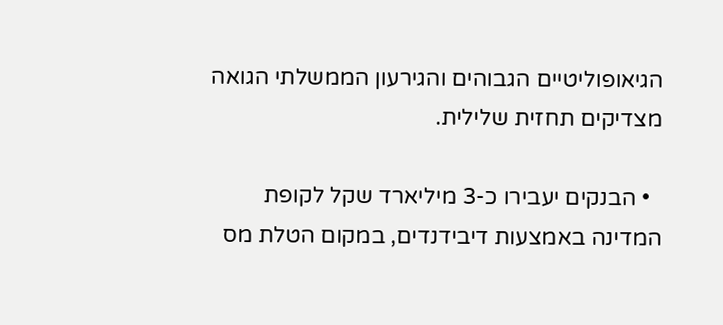הגיאופוליטיים הגבוהים והגירעון הממשלתי הגואה מצדיקים תחזית שלילית.

  • הבנקים יעבירו כ-3 מיליארד שקל לקופת המדינה באמצעות דיבידנדים, במקום הטלת מס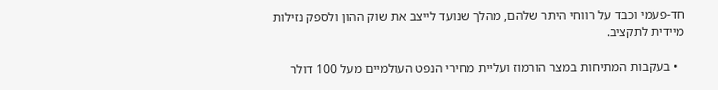חד-פעמי וכבד על רווחי היתר שלהם, מהלך שנועד לייצב את שוק ההון ולספק נזילות מיידית לתקציב.

  • בעקבות המתיחות במצר הורמוז ועליית מחירי הנפט העולמיים מעל 100 דולר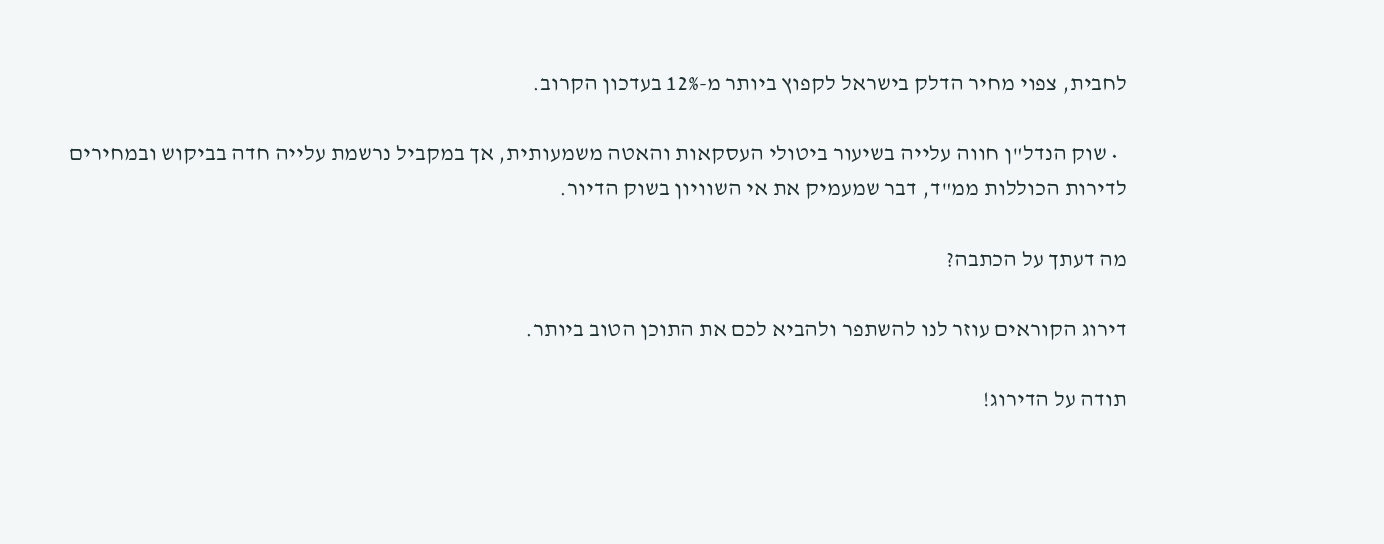לחבית, צפוי מחיר הדלק בישראל לקפוץ ביותר מ-12% בעדכון הקרוב.

  • שוק הנדל"ן חווה עלייה בשיעור ביטולי העסקאות והאטה משמעותית, אך במקביל נרשמת עלייה חדה בביקוש ובמחירים לדירות הכוללות ממ"ד, דבר שמעמיק את אי השוויון בשוק הדיור.

מה דעתך על הכתבה?

דירוג הקוראים עוזר לנו להשתפר ולהביא לכם את התוכן הטוב ביותר.

תודה על הדירוג!